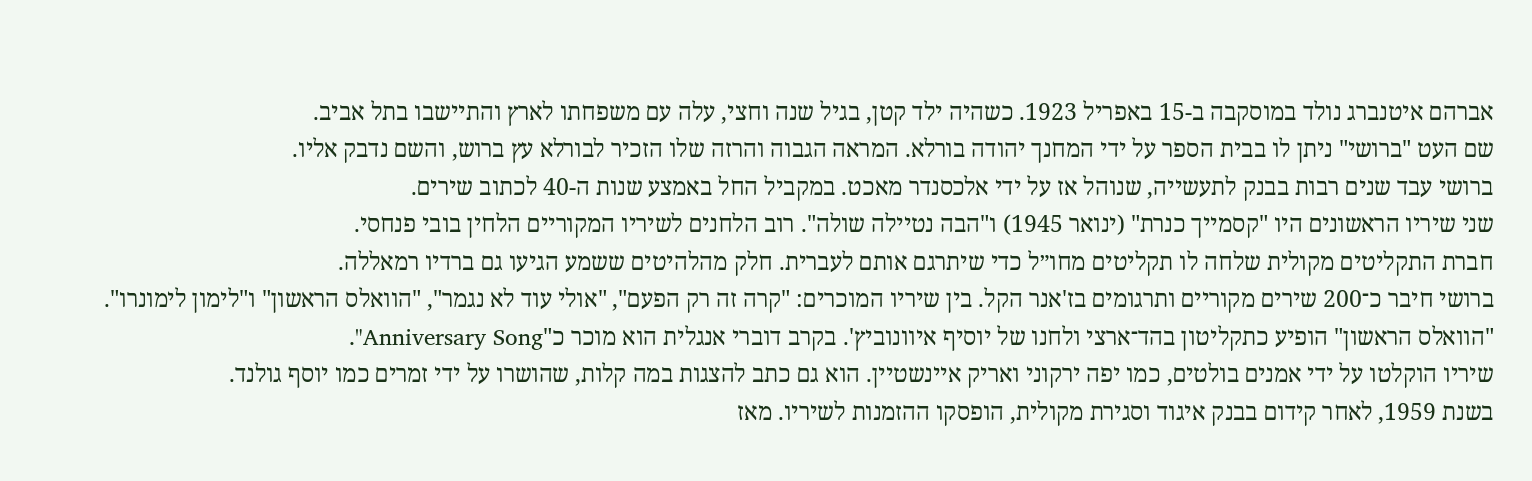אברהם איטנברג נולד במוסקבה ב-15 באפריל 1923. כשהיה ילד קטן, בגיל שנה וחצי, עלה עם משפחתו לארץ והתיישבו בתל אביב.
שם העט "ברושי" ניתן לו בבית הספר על ידי המחנך יהודה בורלא. המראה הגבוה והרזה שלו הזכיר לבורלא עץ ברוש, והשם נדבק אליו.
ברושי עבד שנים רבות בבנק לתעשייה, שנוהל אז על ידי אלכסנדר מאכט. במקביל החל באמצע שנות ה-40 לכתוב שירים.
שני שיריו הראשונים היו "קסמייך כנרת" (ינואר 1945) ו"הבה נטיילה שולה". רוב הלחנים לשיריו המקוריים הלחין בובי פנחסי.
חברת התקליטים מקולית שלחה לו תקליטים מחו״ל כדי שיתרגם אותם לעברית. חלק מהלהיטים ששמע הגיעו גם ברדיו רמאללה.
ברושי חיבר כ־200 שירים מקוריים ותרגומים בז'אנר הקל. בין שיריו המוכרים: "קרה זה רק הפעם", "אולי עוד לא נגמר", "הוואלס הראשון" ו"לימון לימונרו". "הוואלס הראשון" הופיע כתקליטון בהד־ארצי ולחנו של יוסיף איוונוביץ'. בקרב דוברי אנגלית הוא מוכר כ"Anniversary Song".
שיריו הוקלטו על ידי אמנים בולטים, כמו יפה ירקוני ואריק איינשטיין. הוא גם כתב להצגות במה קלות, שהושרו על ידי זמרים כמו יוסף גולנד.
בשנת 1959, לאחר קידום בבנק איגוד וסגירת מקולית, הופסקו ההזמנות לשיריו. מאז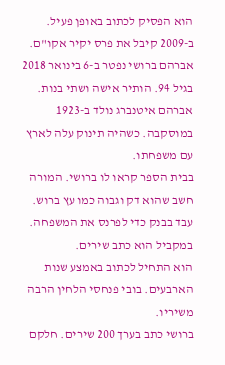הוא הפסיק לכתוב באופן פעיל.
ב-2009 קיבל את פרס יקיר אקו"ם. אברהם ברושי נפטר ב-6 בינואר 2018 בגיל 94. הותיר אישה ושתי בנות.
אברהם איטנברג נולד ב-1923 במוסקבה. כשהיה תינוק עלה לארץ עם משפחתו.
בבית הספר קראו לו ברושי. המורה חשב שהוא דק וגבוה כמו עץ ברוש.
עבד בבנק כדי לפרנס את המשפחה. במקביל הוא כתב שירים.
הוא התחיל לכתוב באמצע שנות הארבעים. בובי פנחסי הלחין הרבה משיריו.
ברושי כתב בערך 200 שירים. חלקם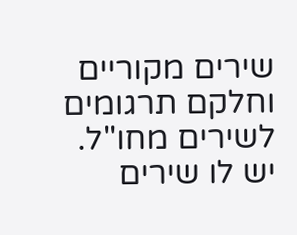שירים מקוריים וחלקם תרגומים לשירים מחו"ל.
יש לו שירים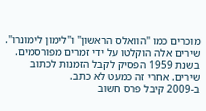מוכרים כמו "הוואלס הראשון" ו"לימון לימונרו". שירים אלה הוקלטו על ידי זמרים מפורסמים.
בשנת 1959 הפסיק לקבל הזמנות לכתוב שירים. אחרי זה כמעט לא כתב.
ב-2009 קיבל פרס חשוב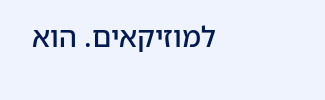למוזיקאים. הוא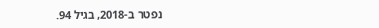נפטר ב-2018, בגיל 94.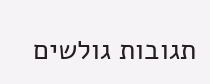תגובות גולשים